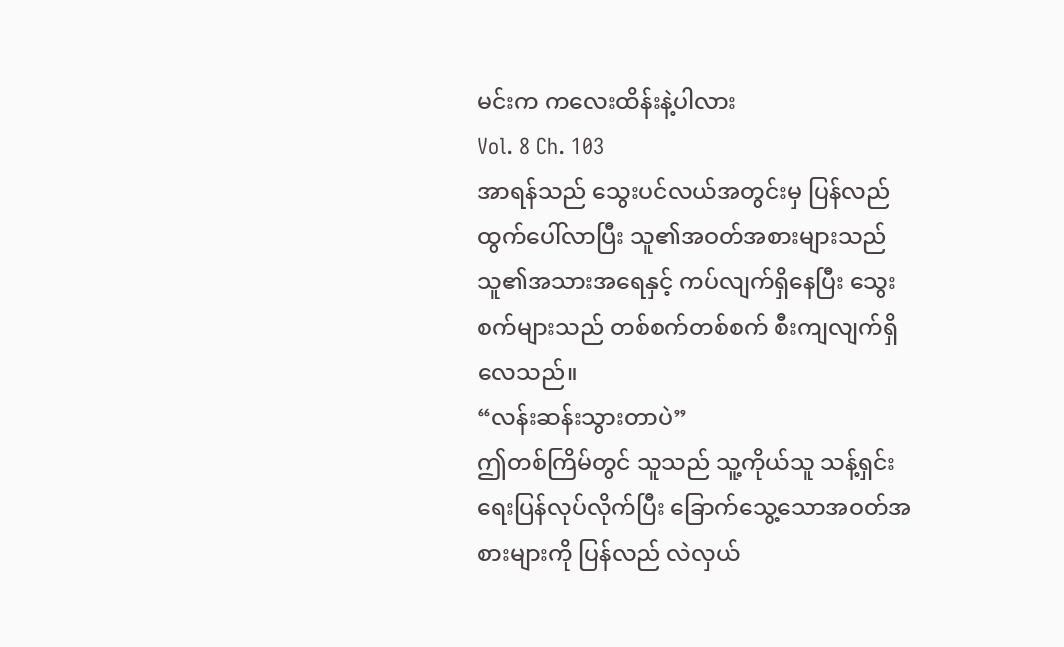မင်းက ကလေးထိန်းနဲ့ပါလား
Vol. 8 Ch. 103
အာရန်သည် သွေးပင်လယ်အတွင်းမှ ပြန်လည်ထွက်ပေါ်လာပြီး သူ၏အဝတ်အစားများသည် သူ၏အသားအရေနှင့် ကပ်လျက်ရှိနေပြီး သွေးစက်များသည် တစ်စက်တစ်စက် စီးကျလျက်ရှိလေသည်။
“လန်းဆန်းသွားတာပဲ”
ဤတစ်ကြိမ်တွင် သူသည် သူ့ကိုယ်သူ သန့်ရှင်းရေးပြန်လုပ်လိုက်ပြီး ခြောက်သွေ့သောအဝတ်အစားများကို ပြန်လည် လဲလှယ်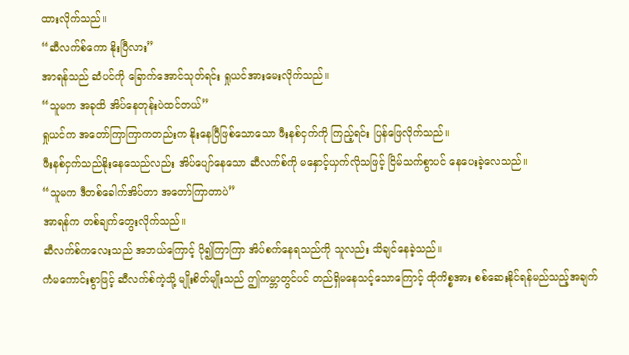ထားလိုက်သည်။
“ဆီလက်စ်ကော နိုးပြီလား”
အာရန်သည် ဆံပင်ကို ခြောက်အောင်သုတ်ရင်း ရှုယင်အားမေးလိုက်သည်။
“သူမက အခုထိ အိပ်နေတုန်းပဲထင်တယ်”
ရှုယင်က အတော်ကြာကြာကတည်းက နိုးနေပြီဖြစ်သောသော ဖီးနစ်ငှက်ကို ကြည့်ရင်း ပြန်ဖြေလိုက်သည်။
ဖီးနစ်ငှက်သည်နိုးနေသေည်လည်း အိပ်ပျော်နေသော ဆီလက်စ်ကို မနှောင့်ယှက်လိုသဖြင့် ငြိမ်သက်စွာပင် နေပေးခဲ့လေသည်။
“သူမက ဒီတစ်ခေါက်အိပ်တာ အတော်ကြာတာပဲ”
အာရန်က တစ်ချက်တွေးလိုက်သည်။
ဆီလက်စ်ကလေးသည် အဘယ်ကြောင့် ပို၍ကြာကြာ အိပ်စက်နေရသည်ကို သူလည်း သိချင်နေခဲ့သည်။
ကံမကောင်းစွာဖြင့် ဆီလက်စ်ကဲ့သို့ မျိုးစိတ်မျိုးသည် ဤကမ္ဘာတွင်ပင် တည်ရှိမနေသင့်သောကြောင့် ထိုကိစ္စအား စစ်ဆေးနိုင်ရန်မည်သည့်အချက်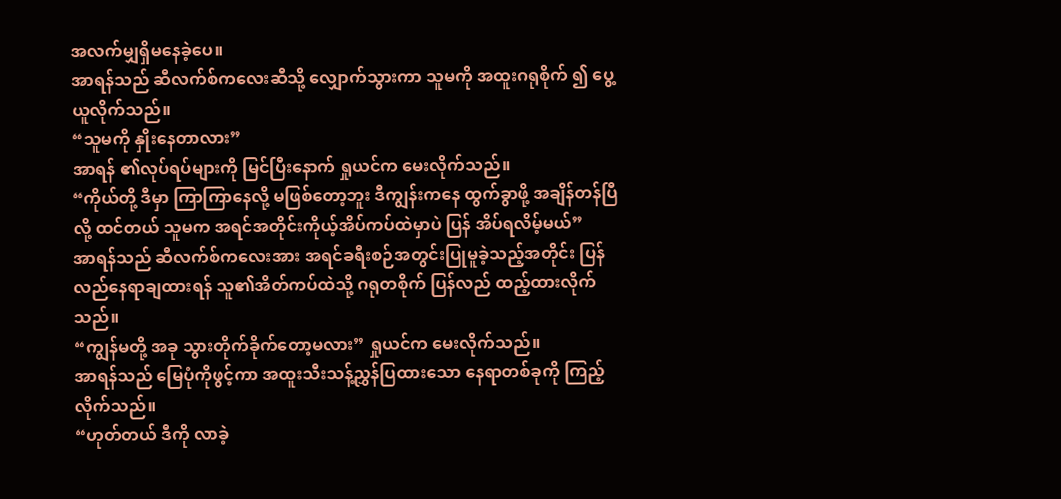အလက်မျှရှိမနေခဲ့ပေ။
အာရန်သည် ဆီလက်စ်ကလေးဆီသို့ လျှောက်သွားကာ သူမကို အထူးဂရုစိုက် ၍ ပွေ့ယူလိုက်သည်။
“သူမကို နှိုးနေတာလား”
အာရန် ၏လုပ်ရပ်များကို မြင်ပြီးနောက် ရှုယင်က မေးလိုက်သည်။
“ကိုယ်တို့ ဒီမှာ ကြာကြာနေလို့ မဖြစ်တော့ဘူး ဒီကျွန်းကနေ ထွက်ခွာဖို့ အချိန်တန်ပြီလို့ ထင်တယ် သူမက အရင်အတိုင်းကိုယ့်အိပ်ကပ်ထဲမှာပဲ ပြန် အိပ်ရလိမ့်မယ်”
အာရန်သည် ဆီလက်စ်ကလေးအား အရင်ခရီးစဉ်အတွင်းပြုမူခဲ့သည့်အတိုင်း ပြန်လည်နေရာချထားရန် သူ၏အိတ်ကပ်ထဲသို့ ဂရုတစိုက် ပြန်လည် ထည့်ထားလိုက်သည်။
“ကျွန်မတို့ အခု သွားတိုက်ခိုက်တော့မလား” ရှုယင်က မေးလိုက်သည်။
အာရန်သည် မြေပုံကိုဖွင့်ကာ အထူးသီးသန့်ညွှန်ပြထားသော နေရာတစ်ခုကို ကြည့်လိုက်သည်။
“ဟုတ်တယ် ဒီကို လာခဲ့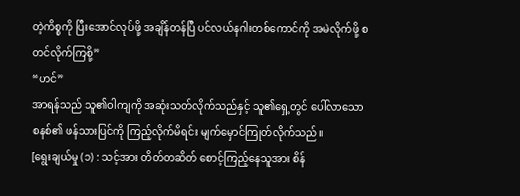တဲ့ကိစ္စကို ပြီးအောင်လုပ်ဖို့ အချိန်တန်ပြီ ပင်လယ်နဂါးတစ်ကောင်ကို အမဲလိုက်ဖို့ စတင်လိုက်ကြစို့”
“ဟင်”
အာရန်သည် သူ၏ဝါကျကို အဆုံးသတ်လိုက်သည်နှင့် သူ၏ရှေ့တွင် ပေါ်လာသော စနစ်၏ ဖန်သားပြင်ကို ကြည့်လိုက်မိရင်း မျက်မှောင်ကြုတ်လိုက်သည်။
[ရွေးချယ်မှု (၁) : သင့်အား တိတ်တဆိတ် စောင့်ကြည့်နေသူအား စိန်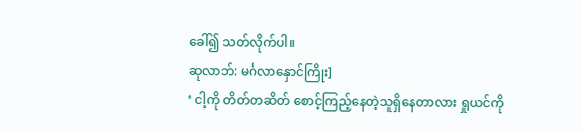ခေါ်၍ သတ်လိုက်ပါ။
ဆုလာဘ်: မင်္ဂလာနှောင်ကြိုး]
‘ ငါ့ကို တိတ်တဆိတ် စောင့်ကြည့်နေတဲ့သူရှိနေတာလား ရှုယင်ကို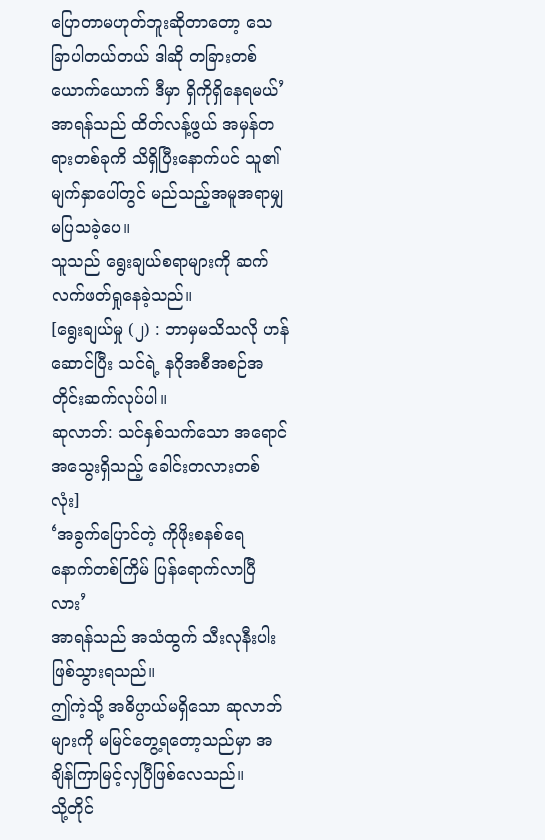ပြောတာမဟုတ်ဘူးဆိုတာတော့ သေခြာပါတယ်တယ် ဒါဆို တခြားတစ်ယောက်ယောက် ဒီမှာ ရှိကိုရှိနေရမယ်’
အာရန်သည် ထိတ်လန့်ဖွယ် အမှန်တရားတစ်ခုကိ သိရှိပြီးနောက်ပင် သူ၏ မျက်နှာပေါ်တွင် မည်သည့်အမူအရာမျှ မပြသခဲ့ပေ။
သူသည် ရွေးချယ်စရာများကို ဆက်လက်ဖတ်ရှုနေခဲ့သည်။
[ရွေးချယ်မှု (၂) : ဘာမှမသိသလို ဟန်ဆောင်ပြီး သင်ရဲ့ နဂိုအစီအစဉ်အတိုင်းဆက်လုပ်ပါ။
ဆုလာဘ်: သင်နှစ်သက်သော အရောင်အသွေးရှိသည့် ခေါင်းတလားတစ်လုံး]
‘အခွက်ပြောင်တဲ့ ကိုဖိုးစနစ်ရေ နောက်တစ်ကြိမ် ပြန်ရောက်လာပြီလား’
အာရန်သည် အသံထွက် သီးလုနီးပါး ဖြစ်သွားရသည်။
ဤကဲ့သို့ အဓိပ္ပာယ်မရှိသော ဆုလာဘ်များကို မမြင်တွေ့ရတော့သည်မှာ အချိန်ကြာမြင့်လှပြီဖြစ်လေသည်။
သို့တိုင်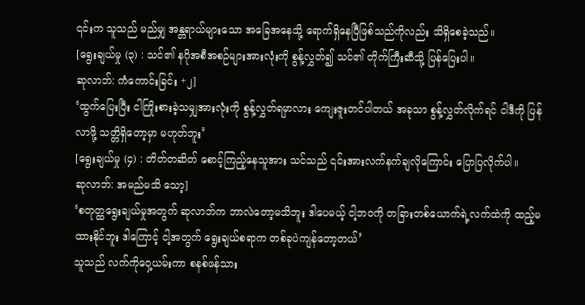၎င်းက သူသည် မည်မျှ အန္တရာယ်များသော အခြေအနေသို့ ရောက်ရှိနေပြီဖြစ်သည်ကိုလည်း သိရှိစေခဲ့သည်။
[ရွေးချယ်မှု (၃) : သင်၏ နဂိုအစီအစဉ်များအားလုံးကို စွန့်လွှတ်၍ သင်၏ တိုက်ကြီးဆီသို့ ပြန်ပြေးပါ။
ဆုလာဘ်: ကံကောင်းခြင်း +၂]
‘ထွက်ပြေးပြီး ငါကြိုးစားခဲ့သမျှအားလုံးကို စွန့်လွှတ်ရမှာလား ကျေးဇူးတင်ပါတယ် အခုသာ စွန့်လွှတ်လိုက်ရင် ငါဒီကို ပြန်လာဖို့ သတ္တိရှိတော့မှာ မဟုတ်ဘူး’
[ရွေးချယ်မှု (၄) : တိတ်တဆိတ် စောင့်ကြည့်နေသူအား သင်သည် ၎င်းအားလက်နက်ချလိုကြောင်း ပြောပြလိုက်ပါ။
ဆုလာဘ်: အမည်မသိ သော့]
‘စတုတ္ထရွေးချယ်မှုအတွက် ဆုလာဘ်က ဘာလဲတော့မသိဘူး ဒါပေမယ့် ငါ့ဘဝကို တခြားတစ်ယောက်ရဲ့လက်ထဲကို ထည့်မထားနိုင်ဘူး ဒါကြောင့် ငါ့အတွက် ရွေးချယ်စရာက တစ်ခုပဲကျန်တော့တယ်’
သူသည် လက်ကိုဝှေ့ယမ်းကာ စနစ်ဖန်သား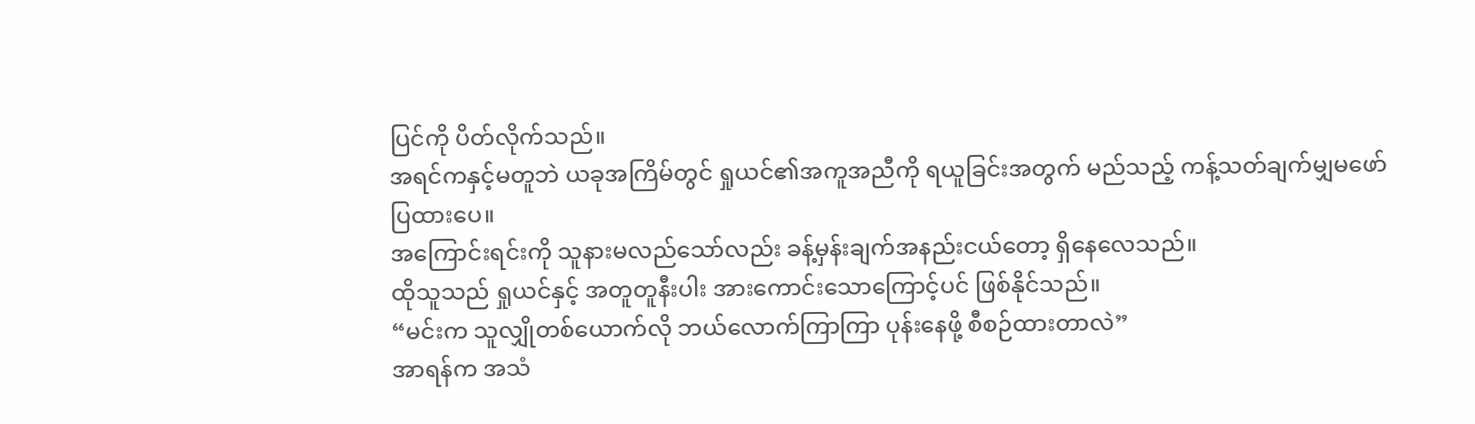ပြင်ကို ပိတ်လိုက်သည်။
အရင်ကနှင့်မတူဘဲ ယခုအကြိမ်တွင် ရှုယင်၏အကူအညီကို ရယူခြင်းအတွက် မည်သည့် ကန့်သတ်ချက်မျှမဖော်ပြထားပေ။
အကြောင်းရင်းကို သူနားမလည်သော်လည်း ခန့်မှန်းချက်အနည်းငယ်တော့ ရှိနေလေသည်။
ထိုသူသည် ရှုယင်နှင့် အတူတူနီးပါး အားကောင်းသောကြောင့်ပင် ဖြစ်နိုင်သည်။
“မင်းက သူလျှိုတစ်ယောက်လို ဘယ်လောက်ကြာကြာ ပုန်းနေဖို့ စီစဉ်ထားတာလဲ”
အာရန်က အသံ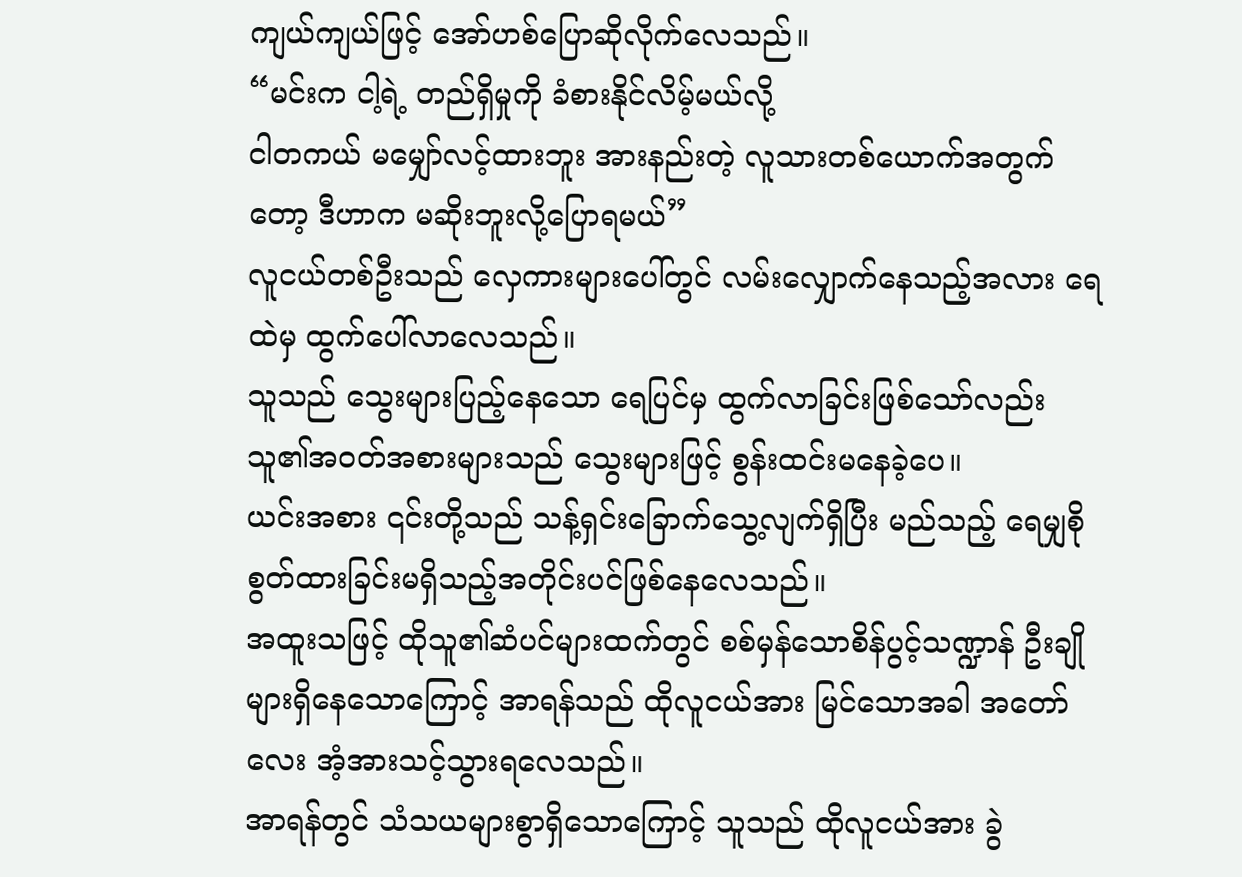ကျယ်ကျယ်ဖြင့် အော်ဟစ်ပြောဆိုလိုက်လေသည်။
“မင်းက ငါ့ရဲ့ တည်ရှိမှုကို ခံစားနိုင်လိမ့်မယ်လို့
ငါတကယ် မမျှော်လင့်ထားဘူး အားနည်းတဲ့ လူသားတစ်ယောက်အတွက်တော့ ဒီဟာက မဆိုးဘူးလို့ပြောရမယ်”
လူငယ်တစ်ဦးသည် လှေကားများပေါ်တွင် လမ်းလျှောက်နေသည့်အလား ရေထဲမှ ထွက်ပေါ်လာလေသည်။
သူသည် သွေးများပြည့်နေသော ရေပြင်မှ ထွက်လာခြင်းဖြစ်သော်လည်း သူ၏အဝတ်အစားများသည် သွေးများဖြင့် စွန်းထင်းမနေခဲ့ပေ။
ယင်းအစား ၎င်းတို့သည် သန့်ရှင်းခြောက်သွေ့လျက်ရှိပြီး မည်သည့် ရေမျှစိုစွတ်ထားခြင်းမရှိသည့်အတိုင်းပင်ဖြစ်နေလေသည်။
အထူးသဖြင့် ထိုသူ၏ဆံပင်များထက်တွင် စစ်မှန်သောစိန်ပွင့်သဏ္ဍာန် ဦးချိုများရှိနေသောကြောင့် အာရန်သည် ထိုလူငယ်အား မြင်သောအခါ အတော်လေး အံ့အားသင့်သွားရလေသည်။
အာရန်တွင် သံသယများစွာရှိသောကြောင့် သူသည် ထိုလူငယ်အား ခွဲ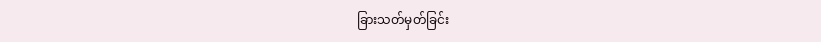ခြားသတ်မှတ်ခြင်း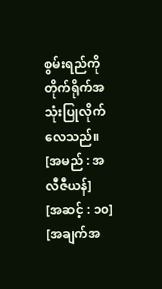စွမ်းရည်ကို တိုက်ရိုက်အသုံးပြုလိုက်လေသည်။
[အမည် : အလီဇီယန်]
[အဆင့် : ၁၀]
[အချက်အ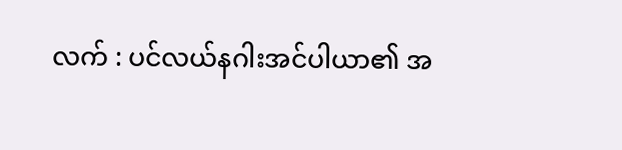လက် : ပင်လယ်နဂါးအင်ပါယာ၏ အ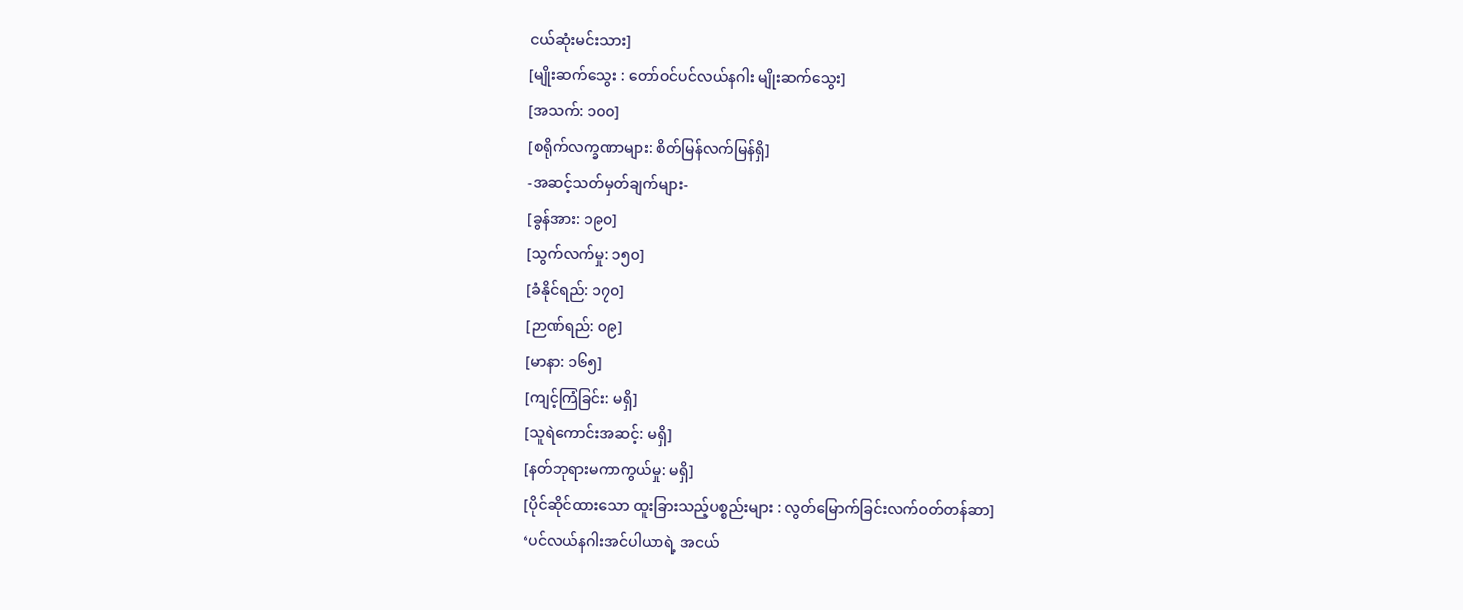ငယ်ဆုံးမင်းသား]
[မျိုးဆက်သွေး : တော်ဝင်ပင်လယ်နဂါး မျိုးဆက်သွေး]
[အသက်: ၁၀၀]
[စရိုက်လက္ခဏာများ: စိတ်မြန်လက်မြန်ရှိ]
-အဆင့်သတ်မှတ်ချက်များ-
[ခွန်အား: ၁၉၀]
[သွက်လက်မှု: ၁၅၀]
[ခံနိုင်ရည်: ၁၇၀]
[ဉာဏ်ရည်: ၀၉]
[မာနာ: ၁၆၅]
[ကျင့်ကြံခြင်း: မရှိ]
[သူရဲကောင်းအဆင့်: မရှိ]
[နတ်ဘုရားမကာကွယ်မှု: မရှိ]
[ပိုင်ဆိုင်ထားသော ထူးခြားသည့်ပစ္စည်းများ : လွတ်မြောက်ခြင်းလက်ဝတ်တန်ဆာ]
‘ပင်လယ်နဂါးအင်ပါယာရဲ့ အငယ်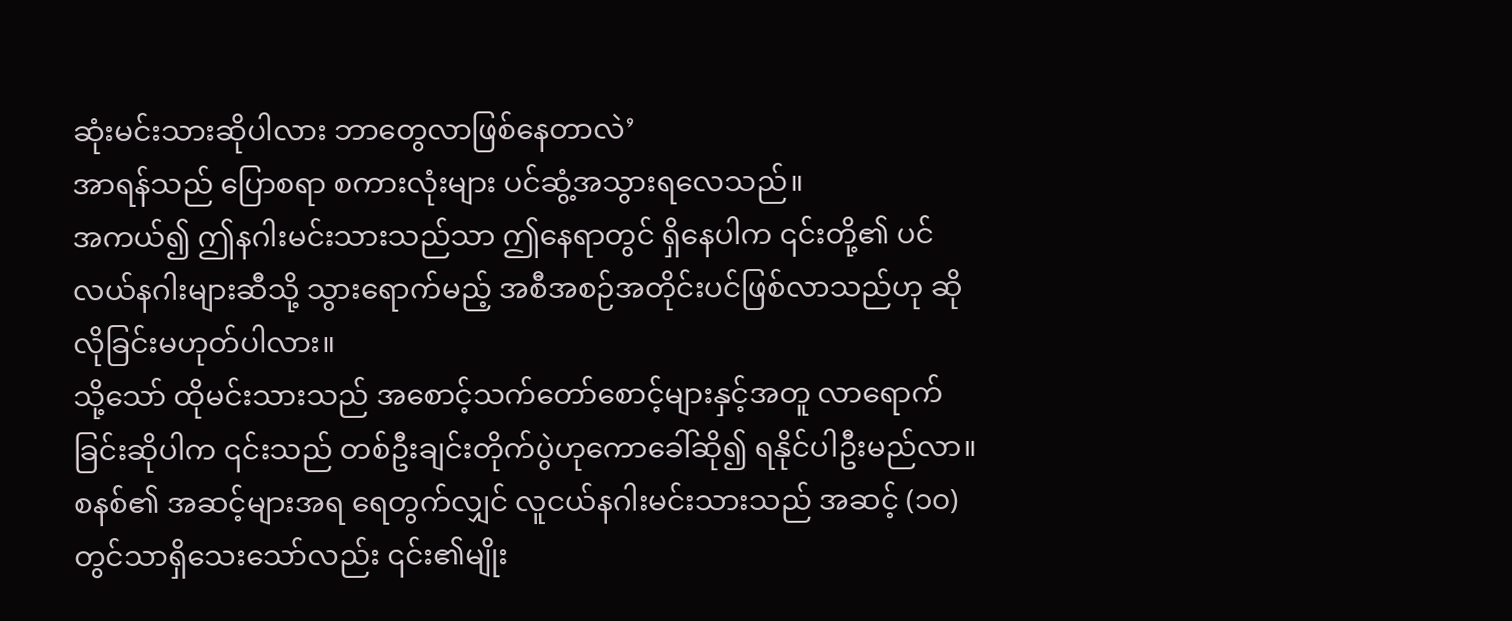ဆုံးမင်းသားဆိုပါလား ဘာတွေလာဖြစ်နေတာလဲ’
အာရန်သည် ပြောစရာ စကားလုံးများ ပင်ဆွံ့အသွားရလေသည်။
အကယ်၍ ဤနဂါးမင်းသားသည်သာ ဤနေရာတွင် ရှိနေပါက ၎င်းတို့၏ ပင်လယ်နဂါးများဆီသို့ သွားရောက်မည့် အစီအစဉ်အတိုင်းပင်ဖြစ်လာသည်ဟု ဆိုလိုခြင်းမဟုတ်ပါလား။
သို့သော် ထိုမင်းသားသည် အစောင့်သက်တော်စောင့်များနှင့်အတူ လာရောက်ခြင်းဆိုပါက ၎င်းသည် တစ်ဦးချင်းတိုက်ပွဲဟုကောခေါ်ဆို၍ ရနိုင်ပါဦးမည်လာ။
စနစ်၏ အဆင့်များအရ ရေတွက်လျှင် လူငယ်နဂါးမင်းသားသည် အဆင့် (၁၀) တွင်သာရှိသေးသော်လည်း ၎င်း၏မျိုး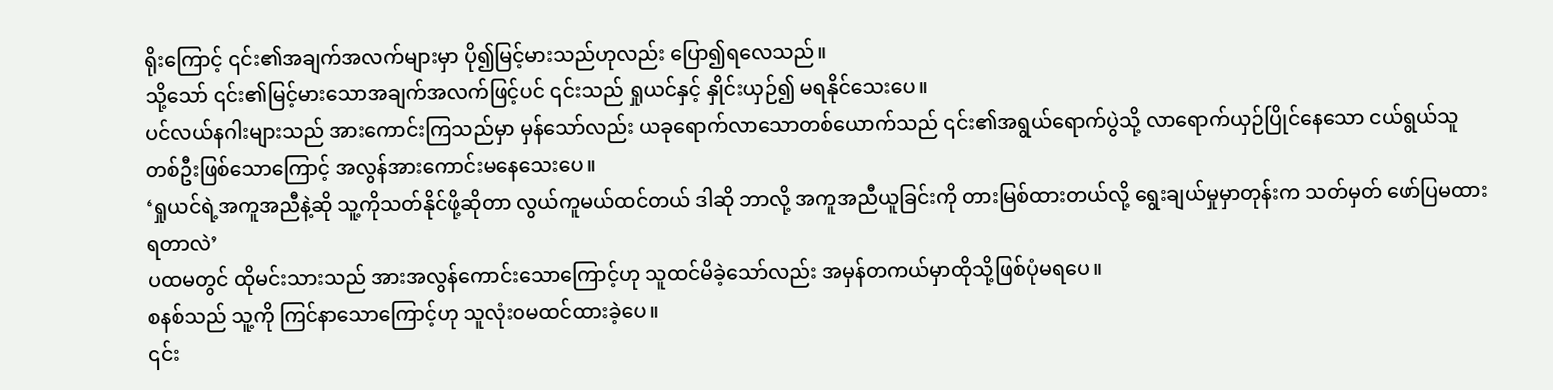ရိုးကြောင့် ၎င်း၏အချက်အလက်များမှာ ပို၍မြင့်မားသည်ဟုလည်း ပြော၍ရလေသည်။
သို့သော် ၎င်း၏မြင့်မားသောအချက်အလက်ဖြင့်ပင် ၎င်းသည် ရှုယင်နှင့် နှိုင်းယှဉ်၍ မရနိုင်သေးပေ။
ပင်လယ်နဂါးများသည် အားကောင်းကြသည်မှာ မှန်သော်လည်း ယခုရောက်လာသောတစ်ယောက်သည် ၎င်း၏အရွယ်ရောက်ပွဲသို့ လာရောက်ယှဉ်ပြိုင်နေသော ငယ်ရွယ်သူတစ်ဦးဖြစ်သောကြောင့် အလွန်အားကောင်းမနေသေးပေ။
‘ရှုယင်ရဲ့အကူအညီနဲ့ဆို သူ့ကိုသတ်နိုင်ဖို့ဆိုတာ လွယ်ကူမယ်ထင်တယ် ဒါဆို ဘာလို့ အကူအညီယူခြင်းကို တားမြစ်ထားတယ်လို့ ရွေးချယ်မှုမှာတုန်းက သတ်မှတ် ဖော်ပြမထားရတာလဲ’
ပထမတွင် ထိုမင်းသားသည် အားအလွန်ကောင်းသောကြောင့်ဟု သူထင်မိခဲ့သော်လည်း အမှန်တကယ်မှာထိုသို့ဖြစ်ပုံမရပေ။
စနစ်သည် သူ့ကို ကြင်နာသောကြောင့်ဟု သူလုံး၀မထင်ထားခဲ့ပေ။
၎င်း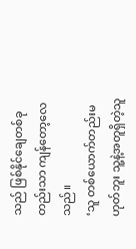သည် ဖြစ်နိုင်ချေတစ်ခုတည်းသာ ကျန်တော့လေသည်။
‘သူ တစ်ယောက်တည်းမဟုတ်ဘူး သူ့နဲ့အတူရှိတဲ့သူ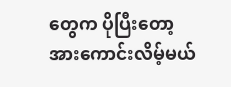တွေက ပိုပြီးတော့ အားကောင်းလိမ့်မယ်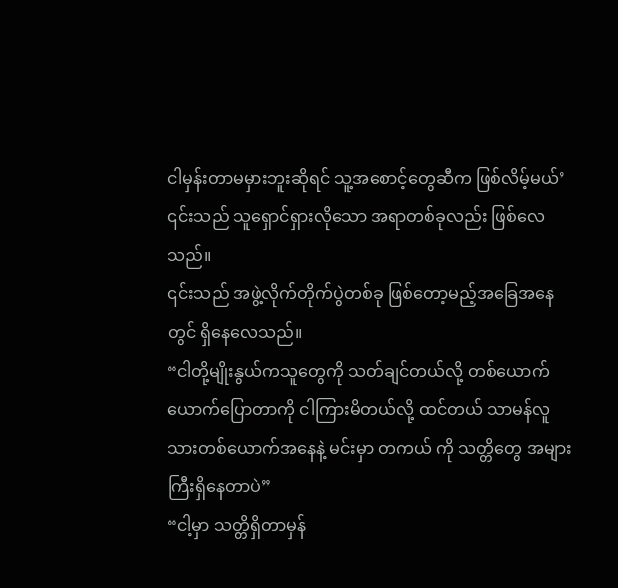ငါမှန်းတာမမှားဘူးဆိုရင် သူ့အစောင့်တွေဆီက ဖြစ်လိမ့်မယ်’
၎င်းသည် သူရှောင်ရှားလိုသော အရာတစ်ခုလည်း ဖြစ်လေသည်။
၎င်းသည် အဖွဲ့လိုက်တိုက်ပွဲတစ်ခု ဖြစ်တော့မည့်အခြေအနေတွင် ရှိနေလေသည်။
“ငါတို့မျိုးနွယ်ကသူတွေကို သတ်ချင်တယ်လို့ တစ်ယောက်ယောက်ပြောတာကို ငါကြားမိတယ်လို့ ထင်တယ် သာမန်လူသားတစ်ယောက်အနေနဲ့ မင်းမှာ တကယ် ကို သတ္တိတွေ အများကြီးရှိနေတာပဲ”
“ငါ့မှာ သတ္တိရှိတာမှန်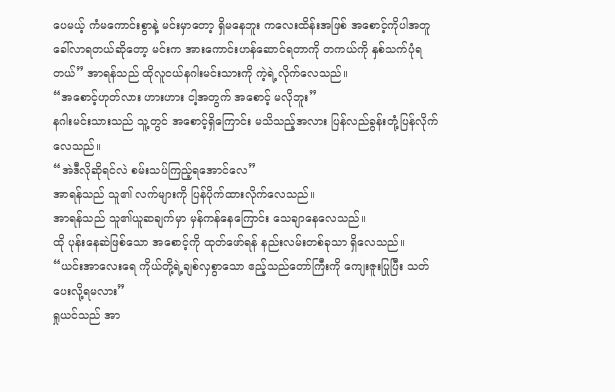ပေမယ့် ကံမကောင်းစွာနဲ့ မင်းမှာတော့ ရှိမနေဘူး ကလေးထိန်းအဖြစ် အစောင့်ကိုပါအတူခေါ်လာရတယ်ဆိုတော့ မင်းက အားကောင်းဟန်ဆောင်ရတာကို တကယ်ကို နှစ်သက်ပုံရတယ်” အာရန်သည် ထိုလူငယ်နဂါးမင်းသားကို ကဲ့ရဲ့လိုက်လေသည်။
“အစောင့်ဟုတ်လား ဟားဟား ငါ့အတွက် အစောင့် မလိုဘူး”
နဂါးမင်းသားသည် သူ့တွင် အစောင့်ရှိကြောင်း မသိသည့်အလား ပြန်လည်ခွန်းတုံ့ပြန်လိုက်လေသည်။
“အဲဒီလိုဆိုရင်လဲ စမ်းသပ်ကြည့်ရအောင်လေ”
အာရန်သည် သူ၏ လက်များကို ပြန်ပိုက်ထားလိုက်လေသည်။
အာရန်သည် သူ၏ယူဆချက်မှာ မှန်ကန်နေကြောင်း သေချာနေလေသည်။
ထို ပုန်းနေဆဲဖြစ်သော အစောင့်ကို ထုတ်ဖော်ရန် နည်းလမ်းတစ်ခုသာ ရှိလေသည်။
“ယင်းအာလေးရေ ကိုယ်တို့ရဲ့ချစ်လှစွာသော ဧည့်သည်တော်ကြီးကို ကျေးဇူးပြုပြီး သတ်ပေးလို့ရမလား”
ရှုယင်သည် အာ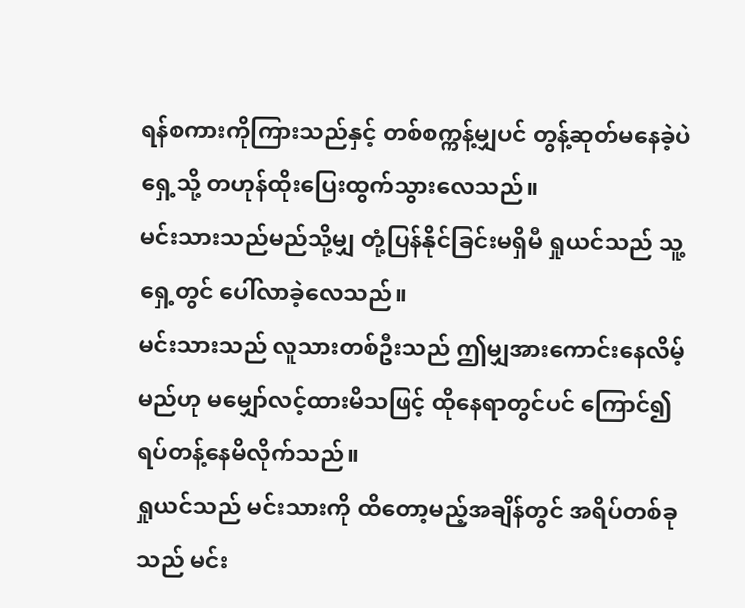ရန်စကားကိုကြားသည်နှင့် တစ်စက္ကန့်မျှပင် တွန့်ဆုတ်မနေခဲ့ပဲ ရှေ့သို့ တဟုန်ထိုးပြေးထွက်သွားလေသည်။
မင်းသားသည်မည်သို့မျှ တုံ့ပြန်နိုင်ခြင်းမရှိမီ ရှုယင်သည် သူ့ရှေ့တွင် ပေါ်လာခဲ့လေသည်။
မင်းသားသည် လူသားတစ်ဦးသည် ဤမျှအားကောင်းနေလိမ့်မည်ဟု မမျှော်လင့်ထားမိသဖြင့် ထိုနေရာတွင်ပင် ကြောင်၍ ရပ်တန့်နေမိလိုက်သည်။
ရှုယင်သည် မင်းသားကို ထိတော့မည့်အချိန်တွင် အရိပ်တစ်ခုသည် မင်း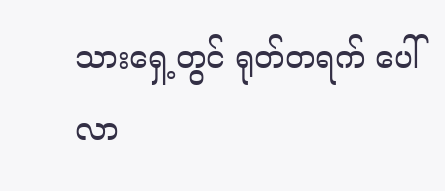သားရှေ့တွင် ရုတ်တရက် ပေါ်လာ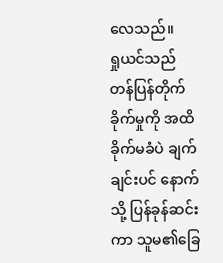လေသည်။
ရှုယင်သည် တန်ပြန်တိုက်ခိုက်မှုကို အထိခိုက်မခံပဲ ချက်ချင်းပင် နောက်သို့ ပြန်ခုန်ဆင်းကာ သူမ၏ခြေ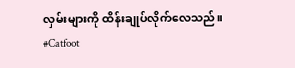လှမ်းများကို ထိန်းချုပ်လိုက်လေသည်။
#Catfoot